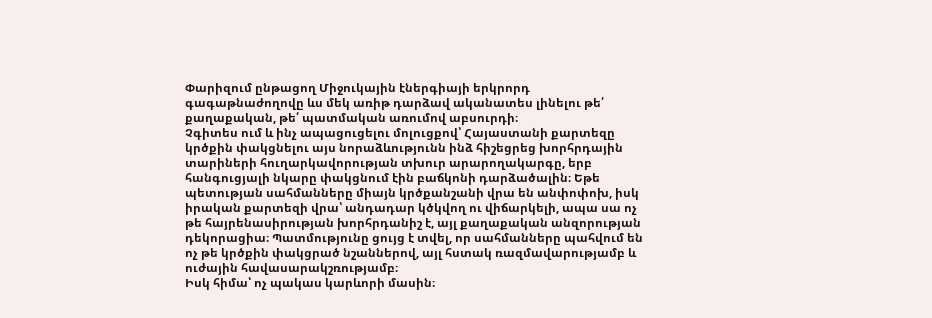Փարիզում ընթացող Միջուկային էներգիայի երկրորդ գագաթնաժողովը ևս մեկ առիթ դարձավ ականատես լինելու թե՛ քաղաքական, թե՛ պատմական առումով աբսուրդի։
Չգիտես ում և ինչ ապացուցելու մոլուցքով՝ Հայաստանի քարտեզը կրծքին փակցնելու այս նորաձևությունն ինձ հիշեցրեց խորհրդային տարիների հուղարկավորության տխուր արարողակարգը, երբ հանգուցյալի նկարը փակցնում էին բաճկոնի դարձածալին։ Եթե պետության սահմանները միայն կրծքանշանի վրա են անփոփոխ, իսկ իրական քարտեզի վրա՝ անդադար կծկվող ու վիճարկելի, ապա սա ոչ թե հայրենասիրության խորհրդանիշ է, այլ քաղաքական անզորության դեկորացիա։ Պատմությունը ցույց է տվել, որ սահմանները պահվում են ոչ թե կրծքին փակցրած նշաններով, այլ հստակ ռազմավարությամբ և ուժային հավասարակշռությամբ։
Իսկ հիմա՝ ոչ պակաս կարևորի մասին։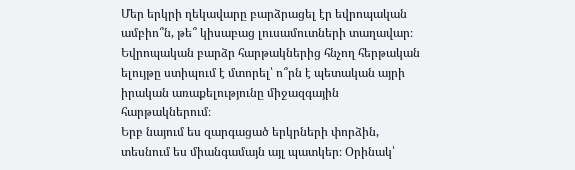Մեր երկրի ղեկավարը բարձրացել էր եվրոպական ամբիո՞ն, թե՞ կիսաբաց լուսամուտների տաղավար։ Եվրոպական բարձր հարթակներից հնչող հերթական ելույթը ստիպում է մտորել՝ ո՞րն է պետական այրի իրական առաքելությունը միջազգային հարթակներում։
Երբ նայում ես զարգացած երկրների փորձին, տեսնում ես միանգամայն այլ պատկեր։ Օրինակ՝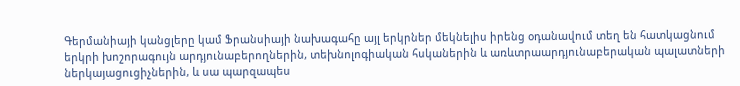Գերմանիայի կանցլերը կամ Ֆրանսիայի նախագահը այլ երկրներ մեկնելիս իրենց օդանավում տեղ են հատկացնում երկրի խոշորագույն արդյունաբերողներին, տեխնոլոգիական հսկաներին և առևտրաարդյունաբերական պալատների ներկայացուցիչներին, և սա պարզապես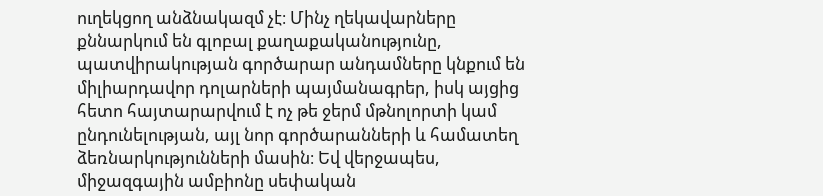ուղեկցող անձնակազմ չէ։ Մինչ ղեկավարները քննարկում են գլոբալ քաղաքականությունը, պատվիրակության գործարար անդամները կնքում են միլիարդավոր դոլարների պայմանագրեր, իսկ այցից հետո հայտարարվում է ոչ թե ջերմ մթնոլորտի կամ ընդունելության, այլ նոր գործարանների և համատեղ ձեռնարկությունների մասին։ Եվ վերջապես, միջազգային ամբիոնը սեփական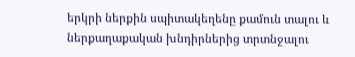երկրի ներքին սպիտակեղենը քամուն տալու և ներքաղաքական խնդիրներից տրտնջալու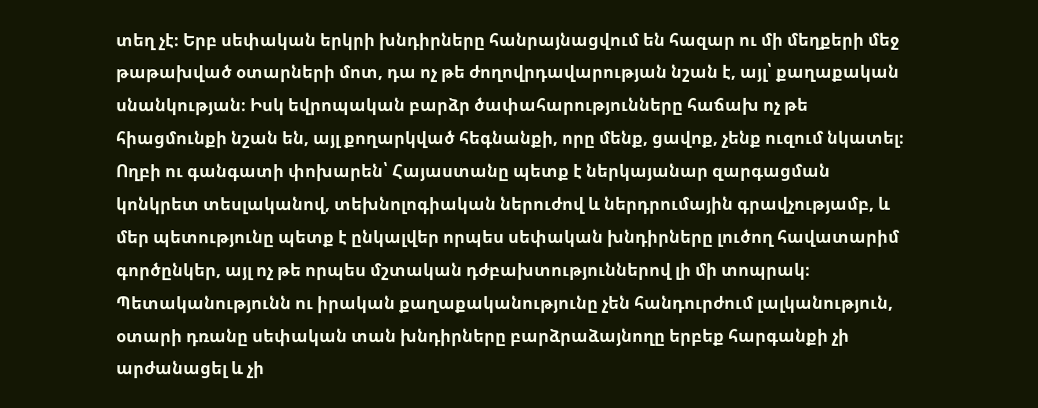տեղ չէ։ Երբ սեփական երկրի խնդիրները հանրայնացվում են հազար ու մի մեղքերի մեջ թաթախված օտարների մոտ, դա ոչ թե ժողովրդավարության նշան է, այլ՝ քաղաքական սնանկության։ Իսկ եվրոպական բարձր ծափահարությունները հաճախ ոչ թե հիացմունքի նշան են, այլ քողարկված հեգնանքի, որը մենք, ցավոք, չենք ուզում նկատել։
Ողբի ու գանգատի փոխարեն՝ Հայաստանը պետք է ներկայանար զարգացման կոնկրետ տեսլականով, տեխնոլոգիական ներուժով և ներդրումային գրավչությամբ, և մեր պետությունը պետք է ընկալվեր որպես սեփական խնդիրները լուծող հավատարիմ գործընկեր, այլ ոչ թե որպես մշտական դժբախտություններով լի մի տոպրակ։
Պետականությունն ու իրական քաղաքականությունը չեն հանդուրժում լալկանություն, օտարի դռանը սեփական տան խնդիրները բարձրաձայնողը երբեք հարգանքի չի արժանացել և չի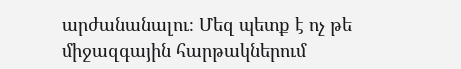արժանանալու։ Մեզ պետք է ոչ թե միջազգային հարթակներում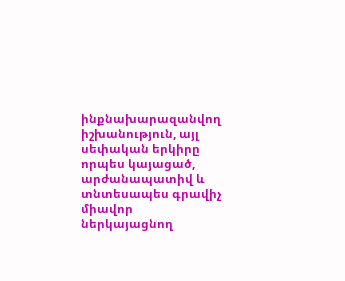ինքնախարազանվող իշխանություն, այլ սեփական երկիրը որպես կայացած, արժանապատիվ և տնտեսապես գրավիչ միավոր ներկայացնող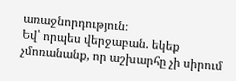առաջնորդություն։
Եվ՝ որպես վերջաբան. եկեք չմոռանանք, որ աշխարհը չի սիրում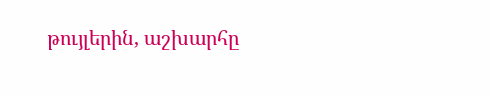թույլերին, աշխարհը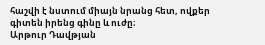հաշվի է նստում միայն նրանց հետ, ովքեր գիտեն իրենց գինը և ուժը։
Արթուր Դավթյան